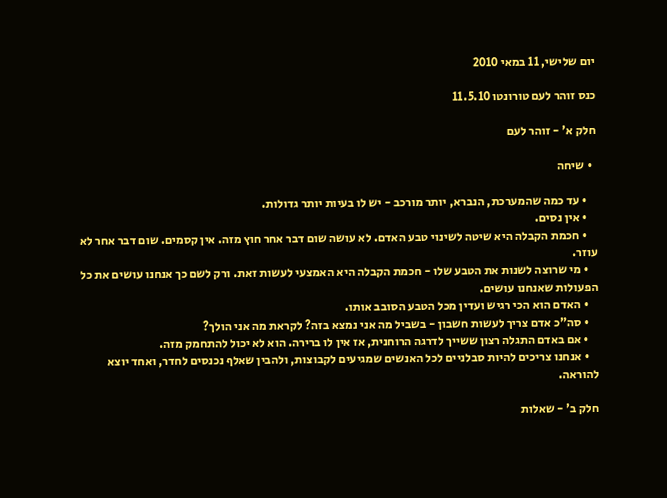יום שלישי, 11 במאי 2010

כנס זוהר לעם טורונטו 11.5.10

חלק א' - זוהר לעם

  • שיחה

    • עד כמה שהמערכת, הנברא, יותר מורכב - יש לו בעיות יותר גדולות.
    • אין נסים.
    • חכמת הקבלה היא שיטה לשינוי טבע האדם. לא עושה שום דבר אחר חוץ מזה. אין קסמים. שום דבר אחר לא עוזר.
    • מי שרוצה לשנות את הטבע שלו - חכמת הקבלה היא האמצעי לעשות זאת. ורק לשם כך אנחנו עושים את כל הפעולות שאנחנו עושים.
    • האדם הוא הכי רגיש ועדין מכל הטבע הסובב אותו.
    • סה"כ אדם צריך לעשות חשבון - בשביל מה אני נמצא בזה? לקראת מה אני הולך?
    • אם באדם התגלה רצון ששייך לדרגה הרוחנית, אז אין לו ברירה. הוא לא יכול להתחמק מזה.
    • אנחנו צריכים להיות סבלניים לכל האנשים שמגיעים לקבוצות, ולהבין שאלף נכנסים לחדר, ואחד יוצא להוראה.

חלק ב' - שאלות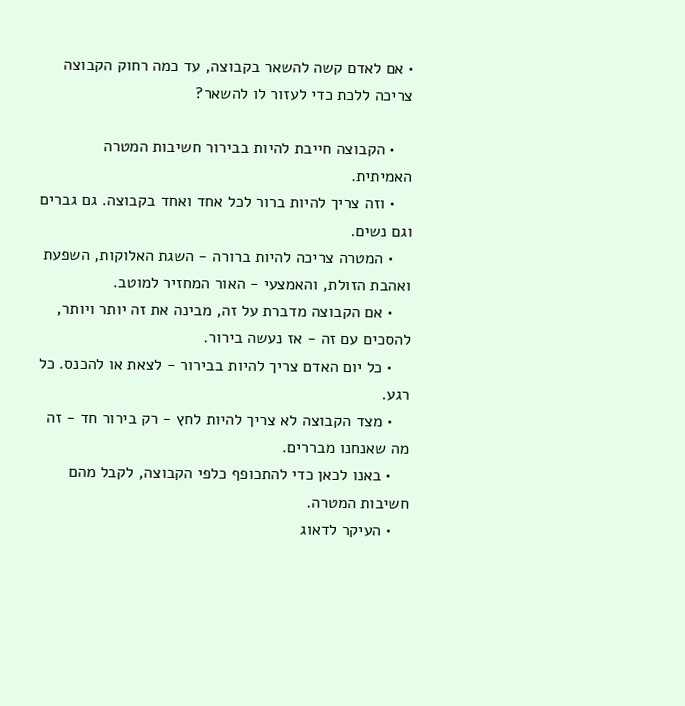• אם לאדם קשה להשאר בקבוצה, עד כמה רחוק הקבוצה צריכה ללכת כדי לעזור לו להשאר?

    • הקבוצה חייבת להיות בבירור חשיבות המטרה האמיתית.
    • וזה צריך להיות ברור לכל אחד ואחד בקבוצה. גם גברים וגם נשים.
    • המטרה צריכה להיות ברורה - השגת האלוקות, השפעת ואהבת הזולת, והאמצעי - האור המחזיר למוטב.
    • אם הקבוצה מדברת על זה, מבינה את זה יותר ויותר, להסכים עם זה - אז נעשה בירור.
    • כל יום האדם צריך להיות בבירור - לצאת או להכנס. כל רגע.
    • מצד הקבוצה לא צריך להיות לחץ - רק בירור חד - זה מה שאנחנו מבררים.
    • באנו לכאן כדי להתכופף כלפי הקבוצה, לקבל מהם חשיבות המטרה.
    • העיקר לדאוג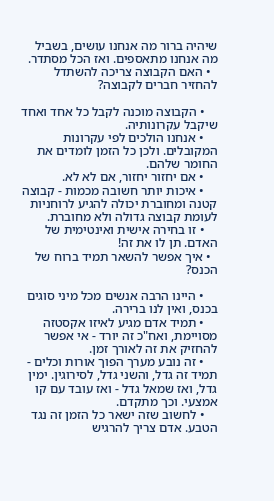שיהיה ברור מה אנחנו עושים, בשביל מה אנחנו מתאספים. ואז הכל מסתדר.
  • האם הקבוצה צריכה להשתדל להחזיר חברים לקבוצה?

    • הקבוצה מוכנה לקבל כל אחד ואחד שיקבל עקרונותיה.
    • אנחנו הולכים לפי עקרונות המקובלים. ולכן כל הזמן לומדים את החומר שלהם.
    • אם יחזור יחזור, אם לא לא.
    • איכות יותר חשובה מכמות - קבוצה קטנה ומחוברת יכולה להגיע לרוחניות לעומת קבוצה גדולה ולא מחוברת.
    • זו בחירה אישית ואינטימית של האדם. תן לו את זה!
  • איך אפשר להשאר תמיד ברוח של הכנס?

    • היינו הרבה אנשים מכל מיני סוגים בכנס, ואין לנו ברירה.
    • תמיד אדם מגיע לאיזו אקסטזה מסויימת, ואח"כ זה יורד - אי אפשר להחזיק את זה לאורך זמן.
    • זה נובע מערך הפוך אורות וכלים - תמיד זה גדל, והשני גדל, לסירוגין. ימין גדל, ואז שמאל גדל - ואז עובד עם קו אמצעי. וכך מתקדם.
    • לחשוב שזה ישאר כל הזמן זה נגד הטבע. אדם צריך להרגיש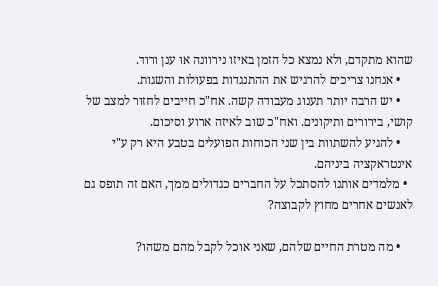שהוא מתקדם, ולא נמצא כל הזמן באיזו נירוונה או ענן ורוד.
    • אנחנו צריכים להרגיש את ההתנגדות בפעולות והשגות.
    • יש הרבה יותר תענוג מעבודה קשה. אח"כ חייבים לחזור למצב של קושי, בירורים ותיקונים. ואח"כ שוב לאיזה ארוע וסיכום.
    • להגיע להשתוות בין שני הכוחות הפועלים בטבע היא רק ע"י אינטראקציה ביניהם.
  • מלמדים אותנו להסתכל על החברים כגדולים ממך, האם זה תופס גם לאנשים אחרים מחוץ לקבוצה?

    • מה מטרת החיים שלהם, שאני אוכל לקבל מהם משהו?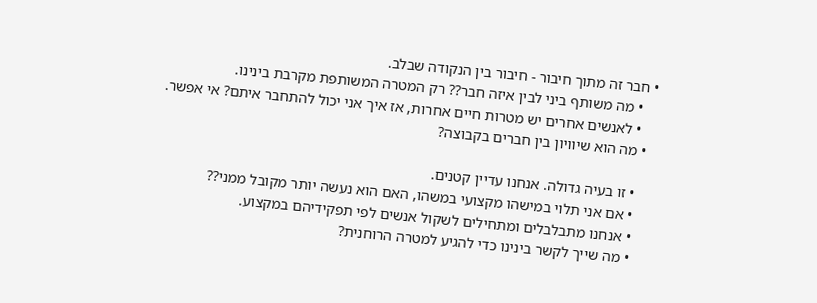• חבר זה מתוך חיבור - חיבור בין הנקודה שבלב.
    • מה משותף ביני לבין איזה חבר?? רק המטרה המשותפת מקרבת בינינו.
    • לאנשים אחרים יש מטרות חיים אחרות, אז איך אני יכול להתחבר איתם? אי אפשר.
  • מה הוא שיוויון בין חברים בקבוצה?

    • זו בעיה גדולה. אנחנו עדיין קטנים.
    • אם אני תלוי במישהו מקצועי במשהו, האם הוא נעשה יותר מקובל ממני??
    • אנחנו מתבלבלים ומתחילים לשקול אנשים לפי תפקידיהם במקצוע.
    • מה שייך לקשר בינינו כדי להגיע למטרה הרוחנית?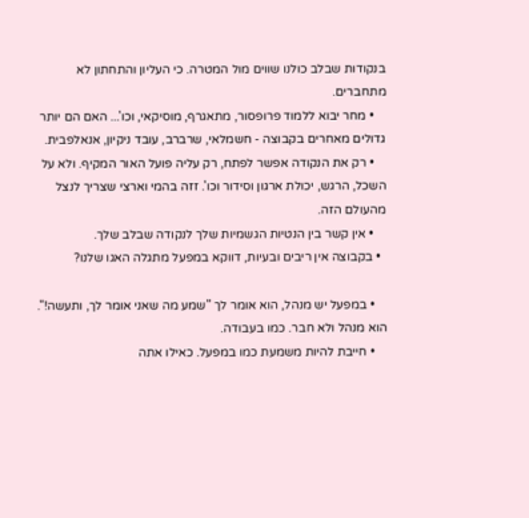בנקודות שבלב כולנו שווים מול המטרה. כי העליון והתחתון לא מתחברים.
    • מחר יבוא ללמוד פרופסור, מתאגרף, מוסיקאי, וכו'... האם הם יותר גדולים מאחרים בקבוצה - חשמלאי, שרברב, עובד ניקיון, אנאלפבית.
    • רק את הנקודה אפשר לפתח, רק עליה פועל האור המקיף. ולא על השכל, הרגש, יכולת ארגון וסידור וכו'. זזה בהמי וארצי שצריך לנצל מהעולם הזה.
    • אין קשר בין הנטיות הגשמיות שלך לנקודה שבלב שלך.
  • בקבוצה אין ריבים ובעיות, דווקא במפעל מתגלה האגו שלנו?

    • במפעל יש מנהל, הוא אומר לך "שמע מה שאני אומר לך, ותעשה!". הוא מנהל ולא חבר. כמו בעבודה.
    • חייבת להיות משמעת כמו במפעל. כאילו אתה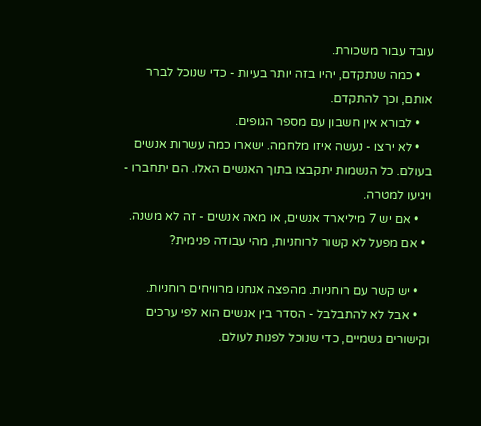עובד עבור משכורת.
    • כמה שנתקדם, יהיו בזה יותר בעיות - כדי שנוכל לברר אותם, וכך להתקדם.
    • לבורא אין חשבון עם מספר הגופים.
    • לא ירצו - נעשה איזו מלחמה. ישארו כמה עשרות אנשים בעולם. כל הנשמות יתקבצו בתוך האנשים האלו. הם יתחברו - ויגיעו למטרה.
    • אם יש 7 מיליארד אנשים, או מאה אנשים - זה לא משנה.
  • אם מפעל לא קשור לרוחניות, מהי עבודה פנימית?

    • יש קשר עם רוחניות. מהפצה אנחנו מרוויחים רוחניות.
    • אבל לא להתבלבל - הסדר בין אנשים הוא לפי ערכים וקישורים גשמיים, כדי שנוכל לפנות לעולם.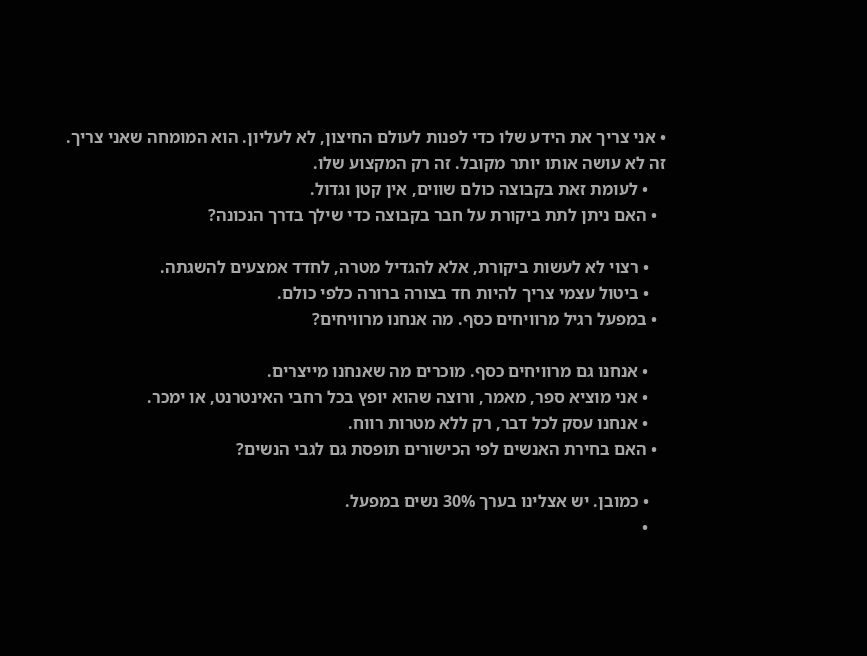• אני צריך את הידע שלו כדי לפנות לעולם החיצון, לא לעליון. הוא המומחה שאני צריך. זה לא עושה אותו יותר מקובל. זה רק המקצוע שלו.
    • לעומת זאת בקבוצה כולם שווים, אין קטן וגדול.
  • האם ניתן לתת ביקורת על חבר בקבוצה כדי שילך בדרך הנכונה?

    • רצוי לא לעשות ביקורת, אלא להגדיל מטרה, לחדד אמצעים להשגתה.
    • ביטול עצמי צריך להיות חד בצורה ברורה כלפי כולם.
  • במפעל רגיל מרוויחים כסף. מה אנחנו מרוויחים?

    • אנחנו גם מרוויחים כסף. מוכרים מה שאנחנו מייצרים.
    • אני מוציא ספר, מאמר, ורוצה שהוא יופץ בכל רחבי האינטרנט, או ימכר.
    • אנחנו עסק לכל דבר, רק ללא מטרות רווח.
  • האם בחירת האנשים לפי הכישורים תופסת גם לגבי הנשים?

    • כמובן. יש אצלינו בערך 30% נשים במפעל.
    •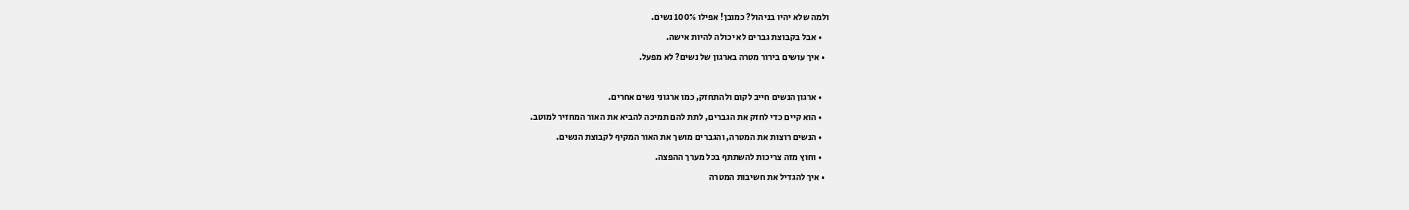ולמה שלא יהיו בניהול? כמובן! אפילו 100% נשים.
    • אבל בקבוצת גברים לא יכולה להיות אישה.
  • איך עושים בירור מטרה בארגון של נשים? לא מפעל.

    • ארגון הנשים חייב לקום ולהתחזק, כמו ארגוני נשים אחרים.
    • הוא קיים כדי לחזק את הגברים, לתת להם תמיכה להביא את האור המחזיר למוטב.
    • הנשים רוצות את המטרה, והגברים מושך את האור המקיף לקבוצת הנשים.
    • וחוץ מזה צריכות להשתתף בכל מערך ההפצה.
  • איך להגדיל את חשיבות המטרה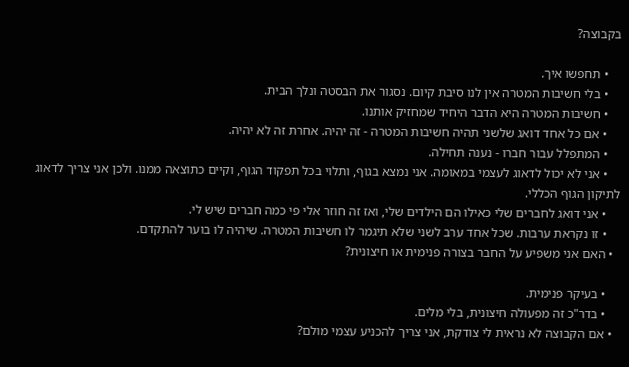בקבוצה?

    • תחפשו איך.
    • בלי חשיבות המטרה אין לנו סיבת קיום. נסגור את הבסטה ונלך הבית.
    • חשיבות המטרה היא הדבר היחיד שמחזיק אותנו.
    • אם כל אחד דואג שלשני תהיה חשיבות המטרה - זה יהיה. אחרת זה לא יהיה.
    • המתפלל עבור חברו - נענה תחילה.
    • אני לא יכול לדאוג לעצמי במאומה. אני נמצא בגוף, ותלוי בכל תפקוד הגוף, וקיים כתוצאה ממנו. ולכן אני צריך לדאוג לתיקון הגוף הכללי.
    • אני דואג לחברים שלי כאילו הם הילדים שלי, ואז זה חוזר אלי פי כמה חברים שיש לי.
    • זו נקראת ערבות. שכל אחד ערב לשני שלא תיגמר לו חשיבות המטרה. שיהיה לו בוער להתקדם.
  • האם אני משפיע על החבר בצורה פנימית או חיצונית?

    • בעיקר פנימית.
    • בדר"כ זה מפעולה חיצונית, בלי מלים.
  • אם הקבוצה לא נראית לי צודקת, אני צריך להכניע עצמי מולם?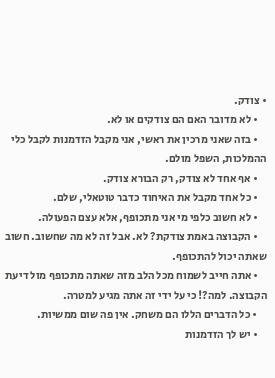• צודק.
    • לא מדובר האם הם צודקים או לא.
    • בזה שאני מרכין את ראשי, אני מקבל הזדמנות לקבל כלי ההמלכות, השפל מולם.
    • אף אחד לא צודק, רק הבורא צודק.
    • כל אחד מקבל את האיחוד כדבר טוטאלי, שלם.
    • לא חשוב כלפי מי אני מתכופף, אלא עצם הפעולה.
    • הקבוצה באמת צודקת? לא. אבל זה לא מה שחשוב. חשוב שאתה יכול להתכופף.
    • אתה חייב לשמוח מכל הלב מזה שאתה מתכופף מול דיעת הקבוצה. למה?! כי על ידי זה אתה מגיע למטרה.
    • כל הדברים הללו הם משחק. אין פה שום ממשיות.
    • יש לך הזדמנות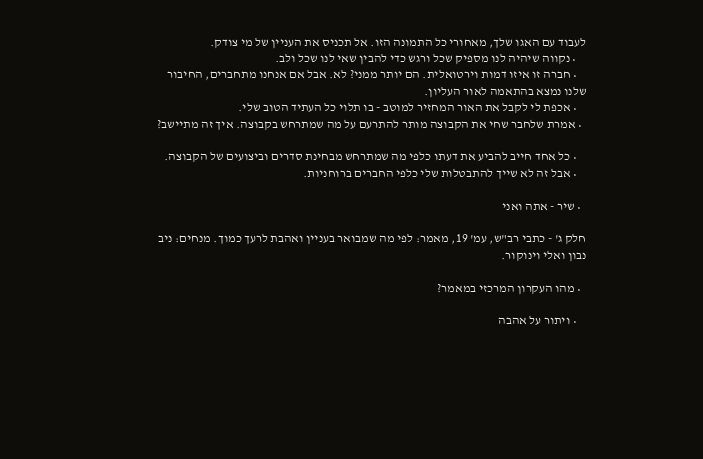לעבוד עם האגו שלך, מאחורי כל התמונה הזו. אל תכניס את העניין של מי צודק.
    • נקווה שיהיה לנו מספיק שכל ורגש כדי להבין שאי לנו שכל ולב.
    • חברה זו איזו דמות וירטואלית. הם יותר ממני? לא. אבל אם אנחנו מתחברים, החיבור שלנו נמצא בהתאמה לאור העליון.
    • אכפת לי לקבל את האור המחזיר למוטב - בו תלוי כל העתיד הטוב שלי.
  • אמרת שלחבר שחי את הקבוצה מותר להתרעם על מה שמתרחש בקבוצה. איך זה מתיישב?

    • כל אחד חייב להביע את דעתו כלפי מה שמתרחש מבחינת סדרים וביצועים של הקבוצה.
    • אבל זה לא שייך להתבטלות שלי כלפי החברים ברוחניות.

  • שיר - אתה ואני

חלק ג' - כתבי רב"ש, עמ' 19, מאמר: לפי מה שמבואר בעניין ואהבת לרעך כמוך. מנחים: ניב נבון ואלי וינוקור.

  • מהו העקרון המרכזי במאמר?

    • ויתור על אהבה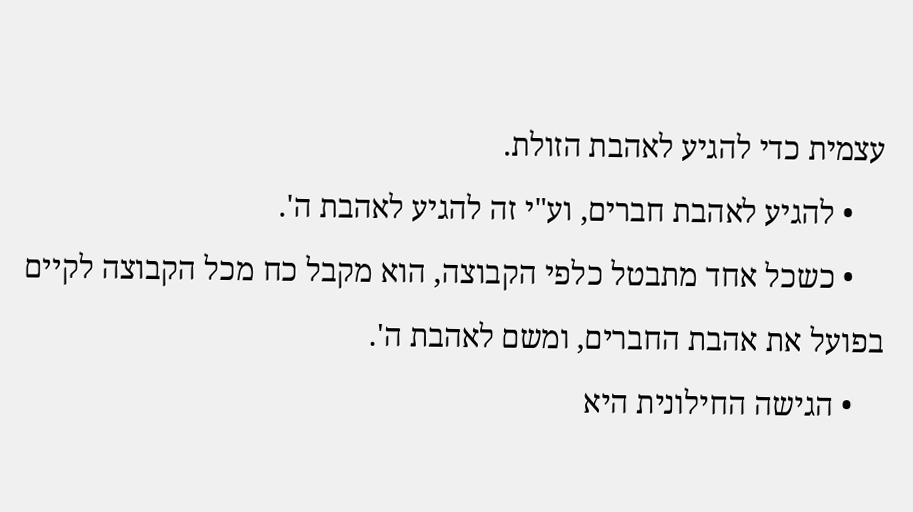עצמית כדי להגיע לאהבת הזולת.
    • להגיע לאהבת חברים, וע"י זה להגיע לאהבת ה'.
    • כשכל אחד מתבטל כלפי הקבוצה, הוא מקבל כח מכל הקבוצה לקיים בפועל את אהבת החברים, ומשם לאהבת ה'.
    • הגישה החילונית היא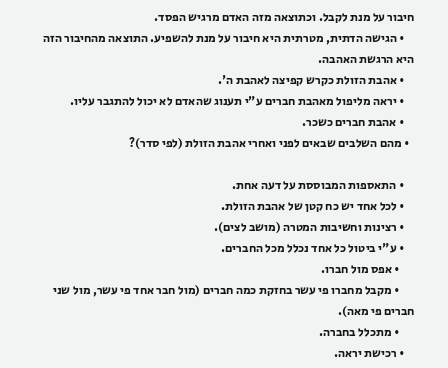חיבור על מנת לקבל. וכתוצאה מזה האדם מרגיש הפסד.
    • הגישה הדתית, מטרתית היא חיבור על מנת להשפיע. התוצאה מהחיבור הזה היא הרגשת האהבה.
    • אהבת הזולת כקרש קפיצה לאהבת ה'.
    • יראה מליפול מאהבת חברים ע"י תענוג שהאדם לא יכול להתגבר עליו.
    • אהבת חברים כשכר.
  • מהם השלבים שבאים לפני ואחרי אהבת הזולת (לפי סדר)?

    • התאספות המבוססת על דעה אחת.
    • לכל אחד יש כח קטן של אהבת הזולת.
    • רצינות וחשיבות המטרה (מושב לצים).
    • ע"י ביטול כל אחד נכלל מכל החברים.
      • אפס מול חברו.
      • מקבל מחברו פי עשר בחזקת כמה חברים (מול חבר אחד פי עשר, מול שני חברים פי מאה).
      • מתכלל בחברה.
    • רכישת יראה.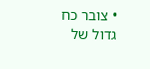• צובר כח גדול של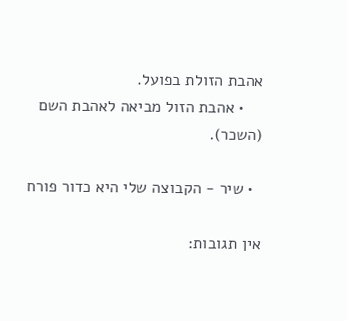אהבת הזולת בפועל.
    • אהבת הזול מביאה לאהבת השם (השכר).

  • שיר - הקבוצה שלי היא כדור פורח

אין תגובות: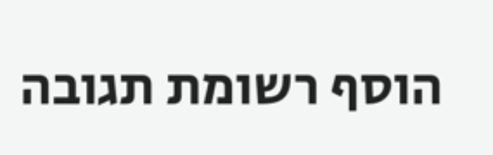הוסף רשומת תגובה